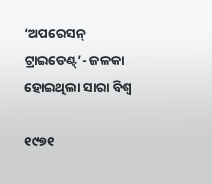‘ଅପରେସନ୍ ଟ୍ରାଇଡେଣ୍ଟ୍’- ଜଳକା ହୋଇଥିଲା ସାରା ବିଶ୍ୱ

୧୯୭୧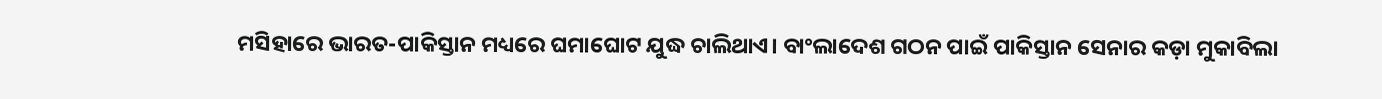ମସିହାରେ ଭାରତ-ପାକିସ୍ତାନ ମଧ୍ୟରେ ଘମାଘୋଟ ଯୁଦ୍ଧ ଚାଲିଥାଏ। ବାଂଲାଦେଶ ଗଠନ ପାଇଁ ପାକିସ୍ତାନ ସେନାର କଡ଼ା ମୁକାବିଲା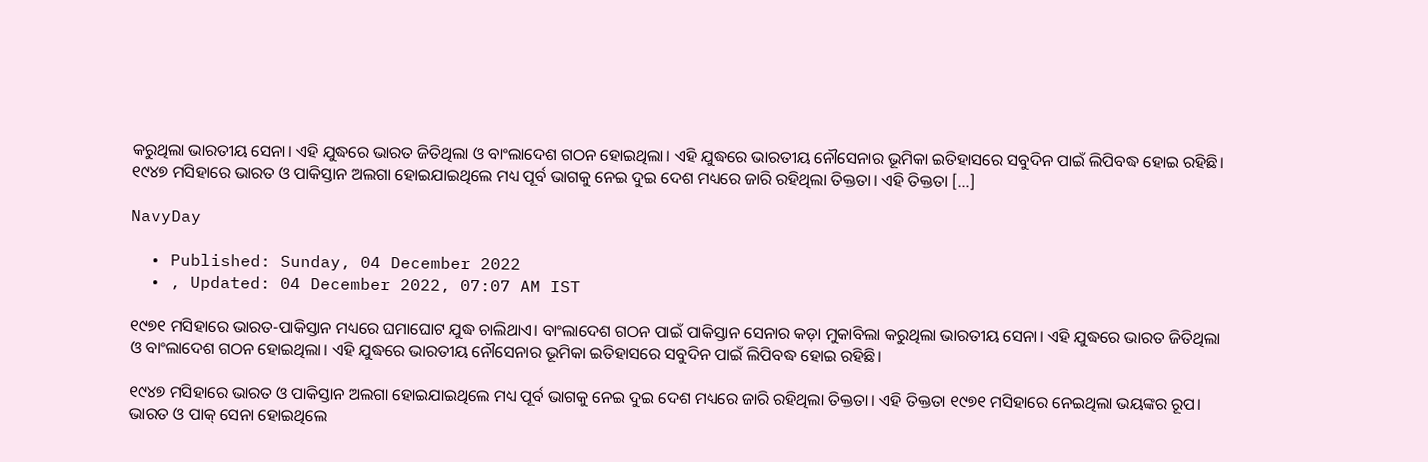କରୁଥିଲା ଭାରତୀୟ ସେନା। ଏହି ଯୁଦ୍ଧରେ ଭାରତ ଜିତିଥିଲା ଓ ବାଂଲାଦେଶ ଗଠନ ହୋଇଥିଲା। ଏହି ଯୁଦ୍ଧରେ ଭାରତୀୟ ନୌସେନାର ଭୂମିକା ଇତିହାସରେ ସବୁଦିନ ପାଇଁ ଲିପିବଦ୍ଧ ହୋଇ ରହିଛି। ୧୯୪୭ ମସିହାରେ ଭାରତ ଓ ପାକିସ୍ତାନ ଅଲଗା ହୋଇଯାଇଥିଲେ ମଧ୍ୟ ପୂର୍ବ ଭାଗକୁ ନେଇ ଦୁଇ ଦେଶ ମଧ୍ୟରେ ଜାରି ରହିଥିଲା ତିକ୍ତତା। ଏହି ତିକ୍ତତା […]

NavyDay

  • Published: Sunday, 04 December 2022
  • , Updated: 04 December 2022, 07:07 AM IST

୧୯୭୧ ମସିହାରେ ଭାରତ-ପାକିସ୍ତାନ ମଧ୍ୟରେ ଘମାଘୋଟ ଯୁଦ୍ଧ ଚାଲିଥାଏ। ବାଂଲାଦେଶ ଗଠନ ପାଇଁ ପାକିସ୍ତାନ ସେନାର କଡ଼ା ମୁକାବିଲା କରୁଥିଲା ଭାରତୀୟ ସେନା। ଏହି ଯୁଦ୍ଧରେ ଭାରତ ଜିତିଥିଲା ଓ ବାଂଲାଦେଶ ଗଠନ ହୋଇଥିଲା। ଏହି ଯୁଦ୍ଧରେ ଭାରତୀୟ ନୌସେନାର ଭୂମିକା ଇତିହାସରେ ସବୁଦିନ ପାଇଁ ଲିପିବଦ୍ଧ ହୋଇ ରହିଛି।

୧୯୪୭ ମସିହାରେ ଭାରତ ଓ ପାକିସ୍ତାନ ଅଲଗା ହୋଇଯାଇଥିଲେ ମଧ୍ୟ ପୂର୍ବ ଭାଗକୁ ନେଇ ଦୁଇ ଦେଶ ମଧ୍ୟରେ ଜାରି ରହିଥିଲା ତିକ୍ତତା। ଏହି ତିକ୍ତତା ୧୯୭୧ ମସିହାରେ ନେଇଥିଲା ଭୟଙ୍କର ରୂପ। ଭାରତ ଓ ପାକ୍ ସେନା ହୋଇଥିଲେ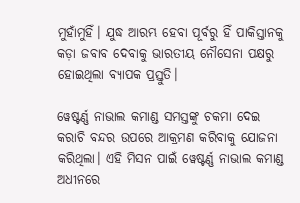ମୁହାଁମୁହିଁ। ଯୁଦ୍ଧ ଆରମ୍ଭ ହେବା ପୂର୍ବରୁ ହିଁ ପାକିସ୍ତାନକୁ କଡ଼ା ଜବାବ ଦେବାକୁ ଭାରତୀୟ ନୌସେନା ପକ୍ଷରୁ ହୋଇଥିଲା ବ୍ୟାପକ ପ୍ରସ୍ତୁତି।

ୱେଷ୍ଟର୍ଣ୍ଣ ନାଭାଲ କମାଣ୍ଡ ସମସ୍ତଙ୍କୁ ଚକମା ଦେଇ କରାଚି ବନ୍ଦର ଉପରେ ଆକ୍ରମଣ କରିବାକୁ ଯୋଜନା କରିଥିଲା। ଏହି ମିସନ ପାଇଁ ୱେଷ୍ଟର୍ଣ୍ଣ ନାଭାଲ କମାଣ୍ଡ ଅଧୀନରେ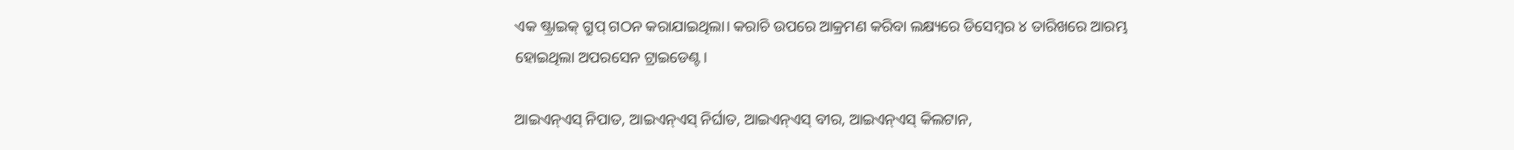ଏକ ଷ୍ଟ୍ରାଇକ୍ ଗ୍ରୁପ୍ ଗଠନ କରାଯାଇଥିଲା। କରାଚି ଉପରେ ଆକ୍ରମଣ କରିବା ଲକ୍ଷ୍ୟରେ ଡିସେମ୍ବର ୪ ତାରିଖରେ ଆରମ୍ଭ ହୋଇଥିଲା ଅପରସେନ ଟ୍ରାଇଡେଣ୍ଟ।

ଆଇଏନ୍‌ଏସ୍‌ ନିପାତ, ଆଇଏନ୍‌ଏସ୍‌ ନିର୍ଘାତ, ଆଇଏନ୍‌ଏସ୍‌ ବୀର, ଆଇଏନ୍‌ଏସ୍‌ କିଲଟାନ,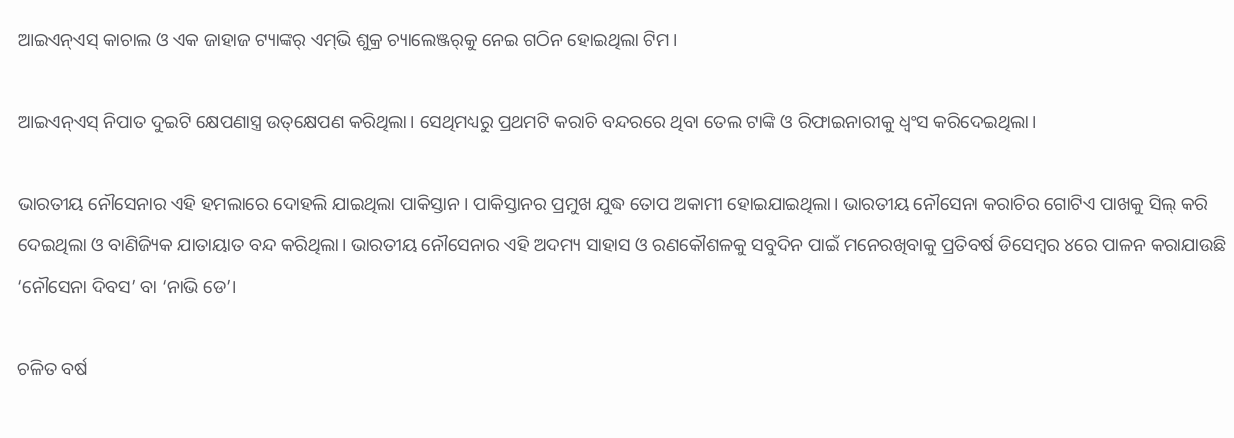ଆଇଏନ୍‌ଏସ୍‌ କାଚାଲ ଓ ଏକ ଜାହାଜ ଟ୍ୟାଙ୍କର୍‌ ଏମ୍‌ଭି ଶୁକ୍ର ଚ୍ୟାଲେଞ୍ଜର୍‌କୁ ନେଇ ଗଠିନ ହୋଇଥିଲା ଟିମ।

ଆଇଏନ୍‌ଏସ୍‌ ନିପାତ ଦୁଇଟି କ୍ଷେପଣାସ୍ତ୍ର ଉତ୍‌କ୍ଷେପଣ କରିଥିଲା। ସେଥିମଧ୍ୟରୁ ପ୍ରଥମଟି କରାଚି ବନ୍ଦରରେ ଥିବା ତେଲ ଟାଙ୍କି ଓ ରିଫାଇନାରୀକୁ ଧ୍ୱଂସ କରିଦେଇଥିଲା।

ଭାରତୀୟ ନୌସେନାର ଏହି ହମଲାରେ ଦୋହଲି ଯାଇଥିଲା ପାକିସ୍ତାନ। ପାକିସ୍ତାନର ପ୍ରମୁଖ ଯୁଦ୍ଧ ତୋପ ଅକାମୀ ହୋଇଯାଇଥିଲା। ଭାରତୀୟ ନୌସେନା କରାଚିର ଗୋଟିଏ ପାଖକୁ ସିଲ୍‌ କରି ଦେଇଥିଲା ଓ ବାଣିଜ୍ୟିକ ଯାତାୟାତ ବନ୍ଦ କରିଥିଲା। ଭାରତୀୟ ନୌସେନାର ଏହି ଅଦମ୍ୟ ସାହାସ ଓ ରଣକୌଶଳକୁ ସବୁଦିନ ପାଇଁ ମନେରଖିବାକୁ ପ୍ରତିବର୍ଷ ଡିସେମ୍ବର ୪ରେ ପାଳନ କରାଯାଉଛି ‘ନୌସେନା ଦିବସ’ ବା ‘ନାଭି ଡେ’।

ଚଳିତ ବର୍ଷ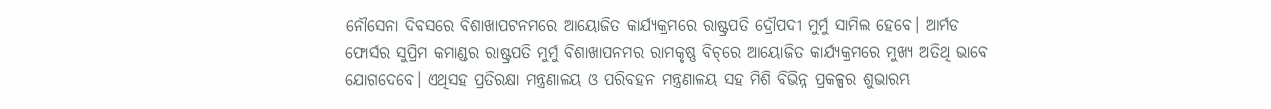ନୌସେନା ଦିବସରେ ବିଶାଖାପଟନମରେ ଆୟୋଜିତ କାର୍ଯ୍ୟକ୍ରମରେ ରାଷ୍ଟ୍ରପତି ଦ୍ରୌପଦୀ ମୁର୍ମୁ ସାମିଲ ହେବେ। ଆର୍ମଡ ଫୋର୍ସର ସୁପ୍ରିମ କମାଣ୍ଡର ରାଷ୍ଟ୍ରପତି ମୁର୍ମୁ ବିଶାଖାପନମର ରାମକୃଷ୍ଣ ବିଚ୍‌ରେ ଆୟୋଜିତ କାର୍ଯ୍ୟକ୍ରମରେ ମୁଖ୍ୟ ଅତିଥି ଭାବେ ଯୋଗଦେବେ। ଏଥିସହ ପ୍ରତିରକ୍ଷା ମନ୍ତ୍ରଣାଳୟ ଓ ପରିବହନ ମନ୍ତ୍ରଣାଳୟ ସହ ମିଶି ବିଭିନ୍ନ ପ୍ରକଳ୍ପର ଶୁଭାରମ୍ଭ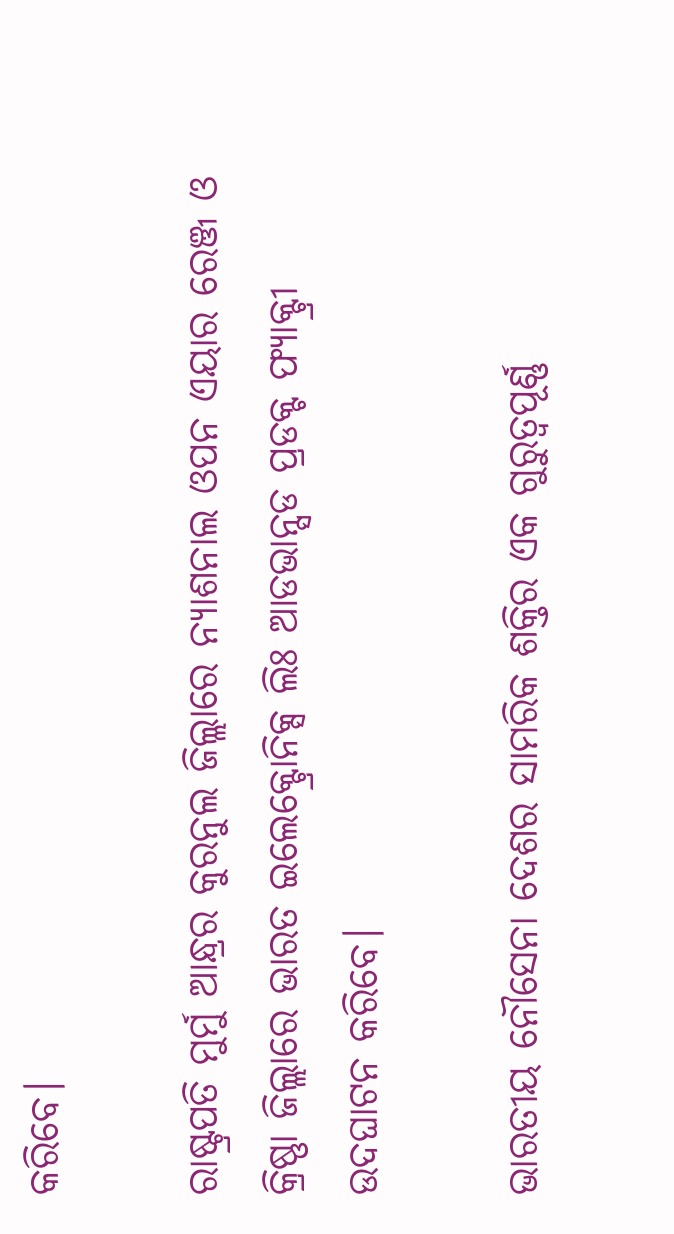କରିବେ।

ରାଷ୍ଟ୍ରପତି ମୁର୍ମୁ ଆନ୍ଧ୍ରର କୁରନୁଲ ଜିଲ୍ଲାରେ ନ୍ୟାଶନାଲ ଓପନ ଏୟାର ରେଞ୍ଜ ଓ କ୍ରିଷ୍ଣା ଜିଲ୍ଲାରେ ଭାରତ ଇଲେକ୍ଟ୍ରୋନିକ୍ସ ଲିଃ ଆଡଭାନ୍ସଡ ପ୍ରଡକ୍ଟ ଫ୍ୟାକ୍ଟ୍ରୀ ଉଦଘାଟନ କରିବେ।

ଭାରତୀୟ ନୌସେନା ଦେଶର ସାମରିକ ଶକ୍ତିର ଏକ ଗୁରୁତ୍ୱପୂର୍ଣ୍ଣ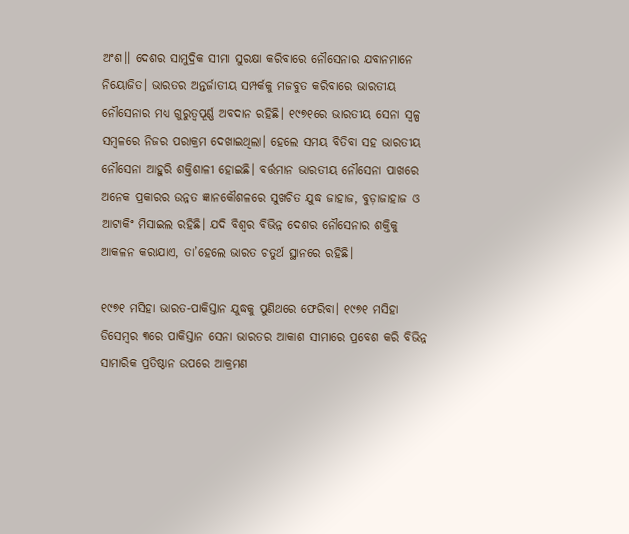ଅଂଶ।। ଦେଶର ସାମୁଦ୍ରିକ ସୀମା ସୁରକ୍ଷା କରିବାରେ ନୌସେନାର ଯବାନମାନେ ନିୟୋଜିତ। ଭାରତର ଅନ୍ତର୍ଜାତୀୟ ସମ୍ପର୍କକୁ ମଜବୁତ କରିବାରେ ଭାରତୀୟ ନୌସେନାର ମଧ୍ୟ ଗୁରୁତ୍ୱପୂର୍ଣ୍ଣ ଅବଦାନ ରହିଛି। ୧୯୭୧ରେ ଭାରତୀୟ ସେନା ସ୍ୱଳ୍ପ ସମ୍ବଳରେ ନିଜର ପରାକ୍ରମ ଦେଖାଇଥିଲା। ହେଲେ ସମୟ ବିତିବା ସହ ଭାରତୀୟ ନୌସେନା ଆହୁରି ଶକ୍ତିଶାଳୀ ହୋଇଛି। ବର୍ତ୍ତମାନ ଭାରତୀୟ ନୌସେନା ପାଖରେ ଅନେକ ପ୍ରକାରର ଉନ୍ନତ ଜ୍ଞାନକୌଶଳରେ ସୁଖଚିତ ଯୁଦ୍ଧ ଜାହାଜ, ବୁଡ଼ାଜାହାଜ ଓ ଆଟାକିଂ ମିସାଇଲ ରହିଛି। ଯଦି ବିଶ୍ୱର ବିଭିନ୍ନ ଦେଶର ନୌସେନାର ଶକ୍ତିକୁ ଆକଳନ କରାଯାଏ, ତା’ହେଲେ ଭାରତ ଚତୁର୍ଥ ସ୍ଥାନରେ ରହିଛି।

୧୯୭୧ ମସିହା ଭାରତ-ପାକିସ୍ତାନ ଯୁଦ୍ଧକୁ ପୁଣିଥରେ ଫେରିବା। ୧୯୭୧ ମସିହା ଡିସେମ୍ବର ୩ରେ ପାକିସ୍ତାନ ସେନା ଭାରତର ଆକାଶ ସୀମାରେ ପ୍ରବେଶ କରି ବିଭିନ୍ନ ସାମାରିକ ପ୍ରତିଷ୍ଠାନ ଉପରେ ଆକ୍ରମଣ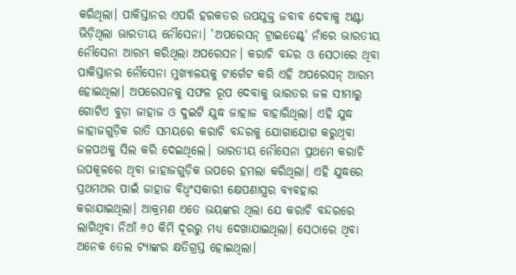କରିଥିଲା। ପାକିସ୍ତାନର ଏପରି ହରକତର ଉପଯୁକ୍ତ ଜବାବ ଦେବାକୁ ଅଣ୍ଟା ଭିଡ଼ିଥିଲା ଭାରତୀୟ ନୌସେନା। 'ଅପରେସନ୍ ଟ୍ରାଇଡେଣ୍ଟ୍' ନାଁରେ ଭାରତୀୟ ନୌସେନା ଆରମ୍ଭ କରିଥିଲା ଅପରେସନ। କରାଚି ବନ୍ଦର ଓ ସେଠାରେ ଥିବା ପାକିସ୍ତାନର ନୌସେନା ମୁଖ୍ୟାଳୟକୁ ଟାର୍ଗେଟ କରି ଏହି ଅପରେସନ୍ ଆରମ୍ଭ ହୋଇଥିଲା। ଅପରେସନକୁ ସଫଳ ରୂପ ଦେବାକୁ ଭାରତର ଜଳ ସୀମାରୁ ଗୋଟିଏ ବୁଡ଼ା ଜାହାଜ ଓ ଦୁଇଟି ଯୁଦ୍ଧ ଜାହାଜ ବାହାରିଥିଲା। ଏହି ଯୁଦ୍ଧ ଜାହାଜଗୁଡ଼ିକ ରାତି ସମୟରେ କରାଚି ବନ୍ଦରକୁ ଯୋଗାଯୋଗ କରୁଥିବା ଜଳପଥକୁ ସିଲ କରି ଦେଇଥିଲେ। ଭାରତୀୟ ନୌସେନା ପ୍ରଥମେ କରାଚି ଉପକୂଳରେ ଥିବା ଜାହାଜଗୁଡ଼ିକ ଉପରେ ହମଲା କରିଥିଲା। ଏହି ଯୁଦ୍ଧରେ ପ୍ରଥମଥର ପାଇଁ ଜାହାଜ ବିଧ୍ୱଂସକାରୀ କ୍ଷେପଣାସ୍ତ୍ରର ବ୍ୟବହାର କରାଯାଇଥିଲା। ଆକ୍ରମଣ ଏତେ ଭୟଙ୍କର ଥିଲା ଯେ କରାଚି ବନ୍ଦରରେ ଲାଗିଥିବା ନିଆଁ ୬୦ କିମି ଦୂରରୁ ମଧ୍ୟ ଦେଖାଯାଇଥିଲା। ସେଠାରେ ଥିବା ଅନେକ ତେଲ ଟ୍ୟାଙ୍କର କ୍ଷତିଗ୍ରସ୍ତ ହୋଇଥିଲା।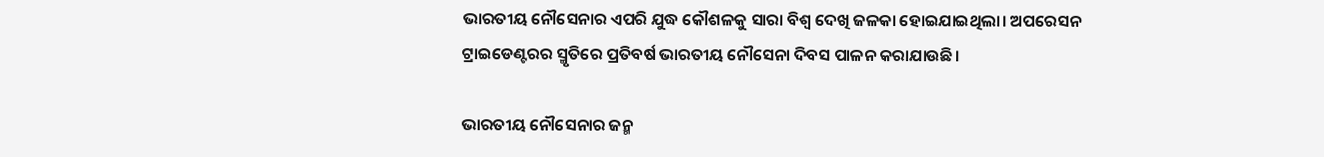ଭାରତୀୟ ନୌସେନାର ଏପରି ଯୁଦ୍ଧ କୌଶଳକୁ ସାରା ବିଶ୍ୱ ଦେଖି ଜଳକା ହୋଇଯାଇଥିଲା। ଅପରେସନ ଟ୍ରାଇଡେଣ୍ଟରର ସ୍ମୃତିରେ ପ୍ରତିବର୍ଷ ଭାରତୀୟ ନୌସେନା ଦିବସ ପାଳନ କରାଯାଉଛି।

ଭାରତୀୟ ନୌସେନାର ଜନ୍ମ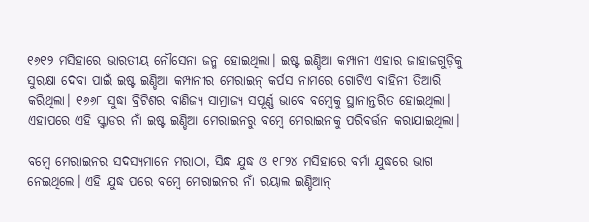୧୬୧୨ ମସିହାରେ ଭାରତୀୟ ନୌସେନା ଜନ୍ମ ହୋଇଥିଲା। ଇଷ୍ଟ ଇଣ୍ଡିଆ କମ୍ପାନୀ ଏହାର ଜାହାଜଗୁଡ଼ିକୁ ସୁରକ୍ଷା ଦେବା ପାଇଁ ଇଷ୍ଟ ଇଣ୍ଡିଆ କମ୍ପାନୀର ମେରାଇନ୍ କର୍ପସ ନାମରେ ଗୋଟିଏ ବାହିନୀ ତିଆରି କରିଥିଲା। ୧୬୬୮ ସୁଦ୍ଧା ବ୍ରିଟିଶର ବାଣିଜ୍ୟ ସାମ୍ରାଜ୍ୟ ସପୂର୍ଣ୍ଣ ଭାବେ ବମ୍ବେକୁ ସ୍ଥାନାନ୍ତରିତ ହୋଇଥିଲା। ଏହାପରେ ଏହି ସ୍କ୍ୱାଡର ନାଁ ଇଷ୍ଟ ଇଣ୍ଡିଆ ମେରାଇନରୁ ବମ୍ବେ ମେରାଇନକୁ ପରିବର୍ତ୍ତନ କରାଯାଇଥିଲା।

ବମ୍ବେ ମେରାଇନର ସଦସ୍ୟମାନେ ମରାଠା, ସିନ୍ଧ ଯୁଦ୍ଧ ଓ ୧୮୨୪ ମସିହାରେ ବର୍ମା ଯୁଦ୍ଧରେ ଭାଗ ନେଇଥିଲେ। ଏହି ଯୁଦ୍ଧ ପରେ ବମ୍ବେ ମେରାଇନର ନାଁ ରୟାଲ ଇଣ୍ଡିଆନ୍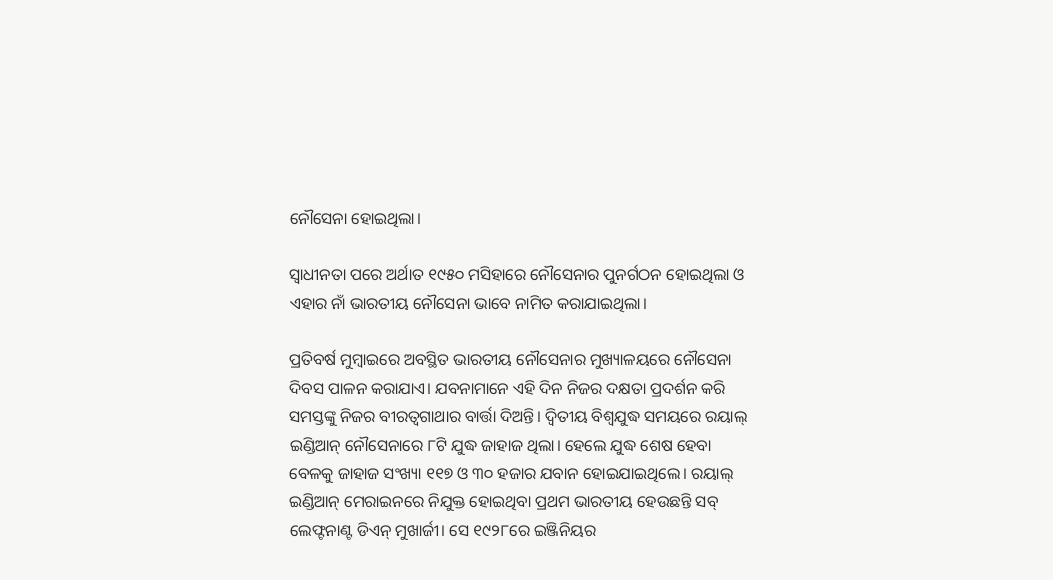ନୌସେନା ହୋଇଥିଲା।

ସ୍ୱାଧୀନତା ପରେ ଅର୍ଥାତ ୧୯୫୦ ମସିହାରେ ନୌସେନାର ପୁନର୍ଗଠନ ହୋଇଥିଲା ଓ ଏହାର ନାଁ ଭାରତୀୟ ନୌସେନା ଭାବେ ନାମିତ କରାଯାଇଥିଲା।

ପ୍ରତିବର୍ଷ ମୁମ୍ବାଇରେ ଅବସ୍ଥିତ ଭାରତୀୟ ନୌସେନାର ମୁଖ୍ୟାଳୟରେ ନୌସେନା ଦିବସ ପାଳନ କରାଯାଏ। ଯବନାମାନେ ଏହି ଦିନ ନିଜର ଦକ୍ଷତା ପ୍ରଦର୍ଶନ କରି ସମସ୍ତଙ୍କୁ ନିଜର ବୀରତ୍ୱଗାଥାର ବାର୍ତ୍ତା ଦିଅନ୍ତି। ଦ୍ୱିତୀୟ ବିଶ୍ୱଯୁଦ୍ଧ ସମୟରେ ରୟାଲ୍ ଇଣ୍ଡିଆନ୍ ନୌସେନାରେ ୮ଟି ଯୁଦ୍ଧ ଜାହାଜ ଥିଲା। ହେଲେ ଯୁଦ୍ଧ ଶେଷ ହେବା ବେଳକୁ ଜାହାଜ ସଂଖ୍ୟା ୧୧୭ ଓ ୩୦ ହଜାର ଯବାନ ହୋଇଯାଇଥିଲେ। ରୟାଲ୍ ଇଣ୍ଡିଆନ୍ ମେରାଇନରେ ନିଯୁକ୍ତ ହୋଇଥିବା ପ୍ରଥମ ଭାରତୀୟ ହେଉଛନ୍ତି ସବ୍ ଲେଫ୍ଟନାଣ୍ଟ ଡିଏନ୍ ମୁଖାର୍ଜୀ। ସେ ୧୯୨୮ରେ ଇଞ୍ଜିନିୟର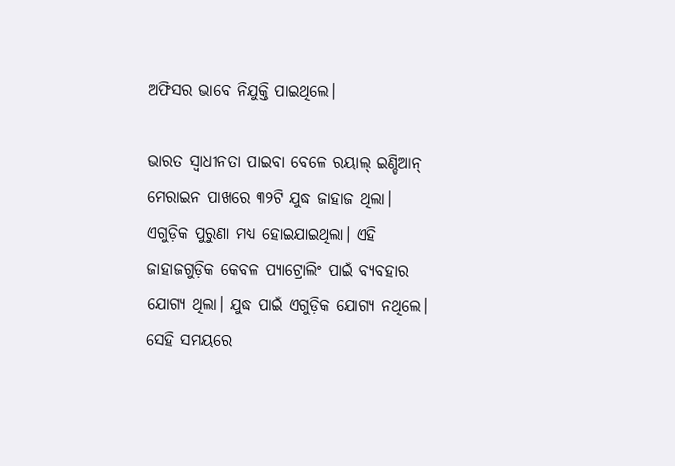ଅଫିସର ଭାବେ ନିଯୁକ୍ତି ପାଇଥିଲେ।

ଭାରତ ସ୍ୱାଧୀନତା ପାଇବା ବେଳେ ରୟାଲ୍ ଇଣ୍ଡିଆନ୍ ମେରାଇନ ପାଖରେ ୩୨ଟି ଯୁଦ୍ଧ ଜାହାଜ ଥିଲା। ଏଗୁଡ଼ିକ ପୁରୁଣା ମଧ୍ୟ ହୋଇଯାଇଥିଲା। ଏହି ଜାହାଜଗୁଡ଼ିକ କେବଳ ପ୍ୟାଟ୍ରୋଲିଂ ପାଇଁ ବ୍ୟବହାର ଯୋଗ୍ୟ ଥିଲା। ଯୁଦ୍ଧ ପାଇଁ ଏଗୁଡ଼ିକ ଯୋଗ୍ୟ ନଥିଲେ। ସେହି ସମୟରେ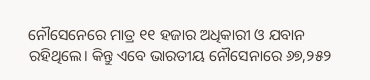ନୌସେନେରେ ମାତ୍ର ୧୧ ହଜାର ଅଧିକାରୀ ଓ ଯବାନ ରହିଥିଲେ। କିନ୍ତୁ ଏବେ ଭାରତୀୟ ନୌସେନାରେ ୬୭,୨୫୨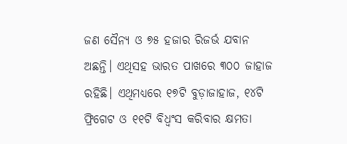ଜଣ ସୈନ୍ୟ ଓ ୭୫ ହଜାର ରିଜର୍ଭ ଯବାନ ଅଛନ୍ତି। ଏଥିସହ ଭାରତ ପାଖରେ ୩୦୦ ଜାହାଜ ରହିଛି। ଏଥିମଧ୍ୟରେ ୧୭ଟି ବୁଡ଼ାଜାହାଜ, ୧୪ଟି ଫ୍ରିଗେଟ ଓ ୧୧ଟି ବିଧ୍ୱଂସ କରିବାର କ୍ଷମତା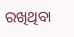ରଖିଥିବା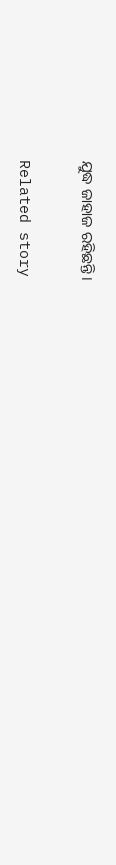ଯୁଦ୍ଧ ଜାହାଜ ରହିଛନ୍ତି।

Related story